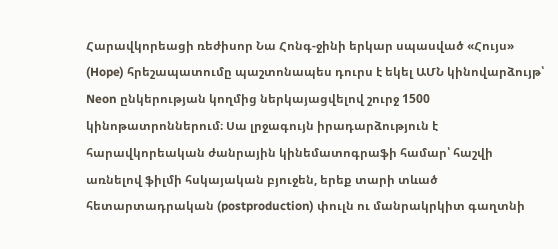Հարավկորեացի ռեժիսոր Նա Հոնգ-ջինի երկար սպասված «Հույս» (Hope) հրեշապատումը պաշտոնապես դուրս է եկել ԱՄՆ կինովարձույթ՝ Neon ընկերության կողմից ներկայացվելով շուրջ 1500 կինոթատրոններում։ Սա լրջագույն իրադարձություն է հարավկորեական ժանրային կինեմատոգրաֆի համար՝ հաշվի առնելով ֆիլմի հսկայական բյուջեն, երեք տարի տևած հետարտադրական (postproduction) փուլն ու մանրակրկիտ գաղտնի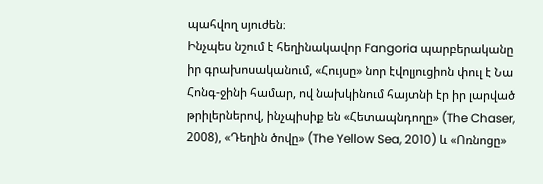պահվող սյուժեն։
Ինչպես նշում է հեղինակավոր Fangoria պարբերականը իր գրախոսականում, «Հույսը» նոր էվոլյուցիոն փուլ է Նա Հոնգ-ջինի համար, ով նախկինում հայտնի էր իր լարված թրիլերներով, ինչպիսիք են «Հետապնդողը» (The Chaser, 2008), «Դեղին ծովը» (The Yellow Sea, 2010) և «Ոռնոցը»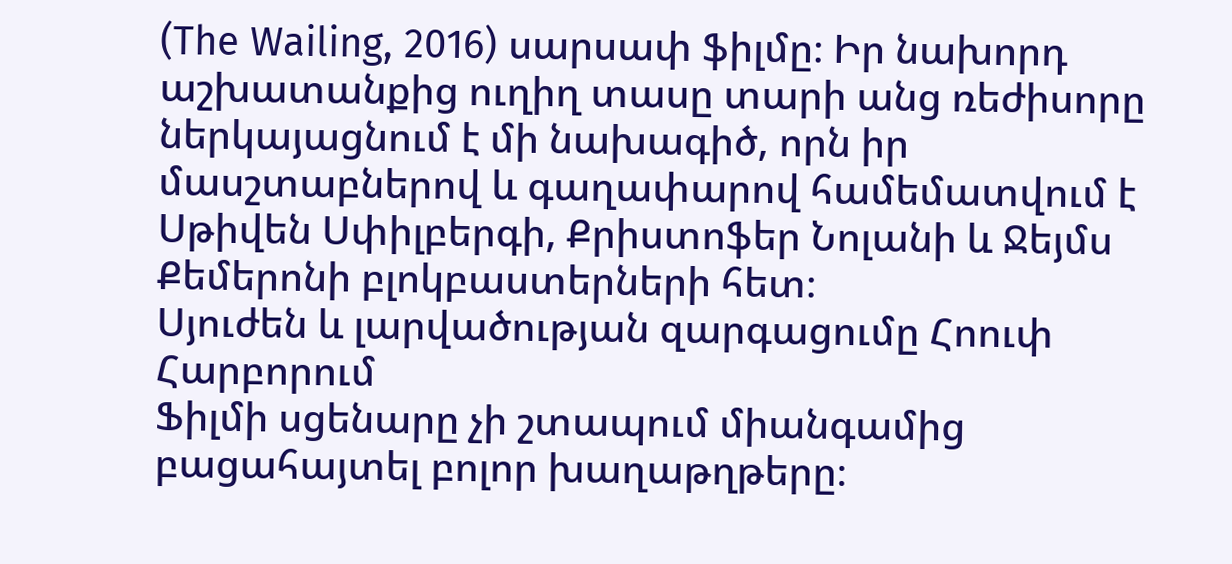(The Wailing, 2016) սարսափ ֆիլմը։ Իր նախորդ աշխատանքից ուղիղ տասը տարի անց ռեժիսորը ներկայացնում է մի նախագիծ, որն իր մասշտաբներով և գաղափարով համեմատվում է Սթիվեն Սփիլբերգի, Քրիստոֆեր Նոլանի և Ջեյմս Քեմերոնի բլոկբաստերների հետ։
Սյուժեն և լարվածության զարգացումը Հոուփ Հարբորում
Ֆիլմի սցենարը չի շտապում միանգամից բացահայտել բոլոր խաղաթղթերը։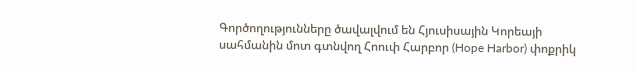Գործողությունները ծավալվում են Հյուսիսային Կորեայի սահմանին մոտ գտնվող Հոուփ Հարբոր (Hope Harbor) փոքրիկ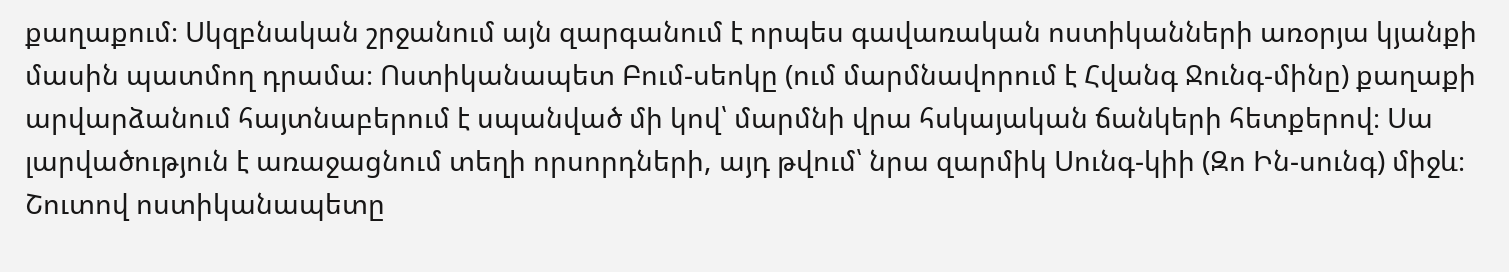քաղաքում։ Սկզբնական շրջանում այն զարգանում է որպես գավառական ոստիկանների առօրյա կյանքի մասին պատմող դրամա։ Ոստիկանապետ Բում-սեոկը (ում մարմնավորում է Հվանգ Ջունգ-մինը) քաղաքի արվարձանում հայտնաբերում է սպանված մի կով՝ մարմնի վրա հսկայական ճանկերի հետքերով։ Սա լարվածություն է առաջացնում տեղի որսորդների, այդ թվում՝ նրա զարմիկ Սունգ-կիի (Զո Ին-սունգ) միջև։
Շուտով ոստիկանապետը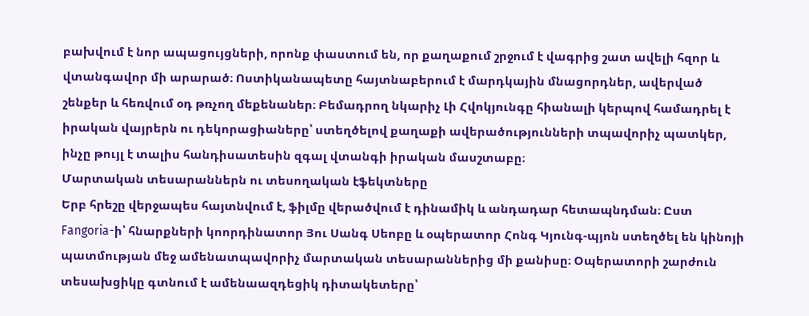բախվում է նոր ապացույցների, որոնք փաստում են, որ քաղաքում շրջում է վագրից շատ ավելի հզոր և վտանգավոր մի արարած։ Ոստիկանապետը հայտնաբերում է մարդկային մնացորդներ, ավերված շենքեր և հեռվում օդ թռչող մեքենաներ։ Բեմադրող նկարիչ Լի Հվոկյունգը հիանալի կերպով համադրել է իրական վայրերն ու դեկորացիաները՝ ստեղծելով քաղաքի ավերածությունների տպավորիչ պատկեր, ինչը թույլ է տալիս հանդիսատեսին զգալ վտանգի իրական մասշտաբը։
Մարտական տեսարաններն ու տեսողական էֆեկտները
Երբ հրեշը վերջապես հայտնվում է, ֆիլմը վերածվում է դինամիկ և անդադար հետապնդման։ Ըստ Fangoria-ի՝ հնարքների կոորդինատոր Յու Սանգ Սեոբը և օպերատոր Հոնգ Կյունգ-պյոն ստեղծել են կինոյի պատմության մեջ ամենատպավորիչ մարտական տեսարաններից մի քանիսը։ Օպերատորի շարժուն տեսախցիկը գտնում է ամենաազդեցիկ դիտակետերը՝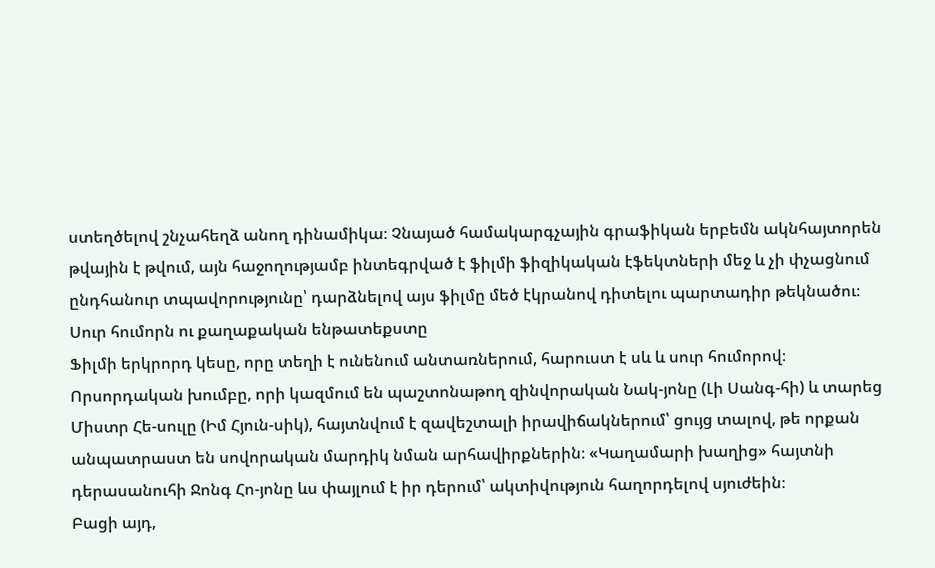ստեղծելով շնչահեղձ անող դինամիկա։ Չնայած համակարգչային գրաֆիկան երբեմն ակնհայտորեն թվային է թվում, այն հաջողությամբ ինտեգրված է ֆիլմի ֆիզիկական էֆեկտների մեջ և չի փչացնում ընդհանուր տպավորությունը՝ դարձնելով այս ֆիլմը մեծ էկրանով դիտելու պարտադիր թեկնածու։
Սուր հումորն ու քաղաքական ենթատեքստը
Ֆիլմի երկրորդ կեսը, որը տեղի է ունենում անտառներում, հարուստ է սև և սուր հումորով։ Որսորդական խումբը, որի կազմում են պաշտոնաթող զինվորական Նակ-յոնը (Լի Սանգ-հի) և տարեց Միստր Հե-սուլը (Իմ Հյուն-սիկ), հայտնվում է զավեշտալի իրավիճակներում՝ ցույց տալով, թե որքան անպատրաստ են սովորական մարդիկ նման արհավիրքներին։ «Կաղամարի խաղից» հայտնի դերասանուհի Ջոնգ Հո-յոնը ևս փայլում է իր դերում՝ ակտիվություն հաղորդելով սյուժեին։
Բացի այդ,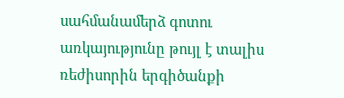սահմանամերձ գոտու առկայությունը թույլ է տալիս ռեժիսորին երգիծանքի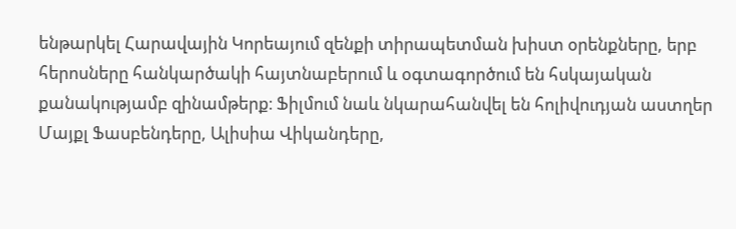ենթարկել Հարավային Կորեայում զենքի տիրապետման խիստ օրենքները, երբ հերոսները հանկարծակի հայտնաբերում և օգտագործում են հսկայական քանակությամբ զինամթերք։ Ֆիլմում նաև նկարահանվել են հոլիվուդյան աստղեր Մայքլ Ֆասբենդերը, Ալիսիա Վիկանդերը,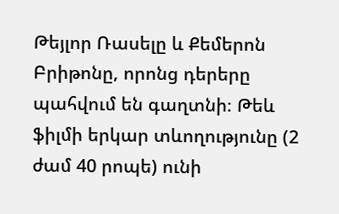Թեյլոր Ռասելը և Քեմերոն Բրիթոնը, որոնց դերերը պահվում են գաղտնի։ Թեև ֆիլմի երկար տևողությունը (2 ժամ 40 րոպե) ունի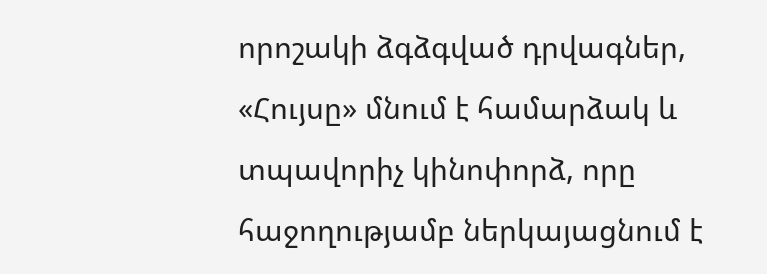որոշակի ձգձգված դրվագներ, «Հույսը» մնում է համարձակ և տպավորիչ կինոփորձ, որը հաջողությամբ ներկայացնում է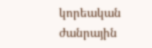կորեական ժանրային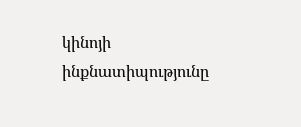կինոյի ինքնատիպությունը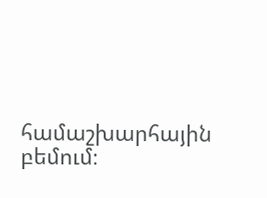համաշխարհային բեմում։